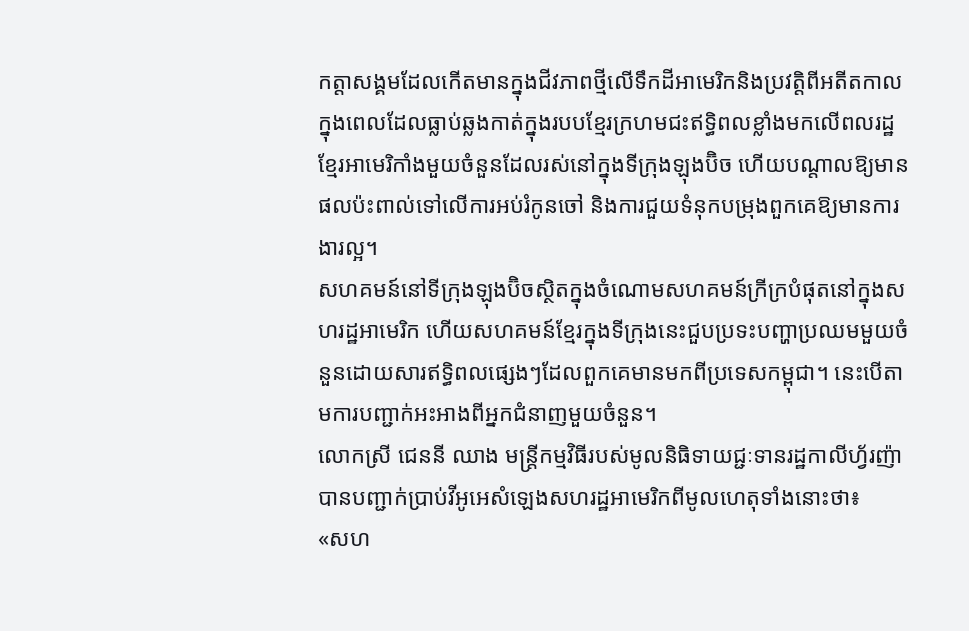កត្តាសង្គមដែលកើតមានក្នុងជីវភាពថ្មីលើទឹកដីអាមេរិកនិងប្រវត្តិពីអតីតកាលក្នុងពេលដែលធ្លាប់ឆ្លងកាត់ក្នុងរបបខ្មែរក្រហមជះឥទ្ធិពលខ្លាំងមកលើពលរដ្ឋខ្មែរអាមេរិកាំងមួយចំនួនដែលរស់នៅក្នុងទីក្រុងឡុងប៊ិច ហើយបណ្តាលឱ្យមានផលប៉ះពាល់ទៅលើការអប់រំកូនចៅ និងការជួយទំនុកបម្រុងពួកគេឱ្យមានការងារល្អ។
សហគមន៍នៅទីក្រុងឡុងប៊ិចស្ថិតក្នុងចំណោមសហគមន៍ក្រីក្របំផុតនៅក្នុងសហរដ្ឋអាមេរិក ហើយសហគមន៍ខ្មែរក្នុងទីក្រុងនេះជួបប្រទះបញ្ហាប្រឈមមួយចំនួនដោយសារឥទ្ធិពលផ្សេងៗដែលពួកគេមានមកពីប្រទេសកម្ពុជា។ នេះបើតាមការបញ្ជាក់អះអាងពីអ្នកជំនាញមួយចំនួន។
លោកស្រី ជេននី ឈាង មន្ត្រីកម្មវិធីរបស់មូលនិធិទាយជ្ជៈទានរដ្ឋកាលីហ្វ័រញ៉ា បានបញ្ជាក់ប្រាប់វីអូអេសំឡេងសហរដ្ឋអាមេរិកពីមូលហេតុទាំងនោះថា៖
«សហ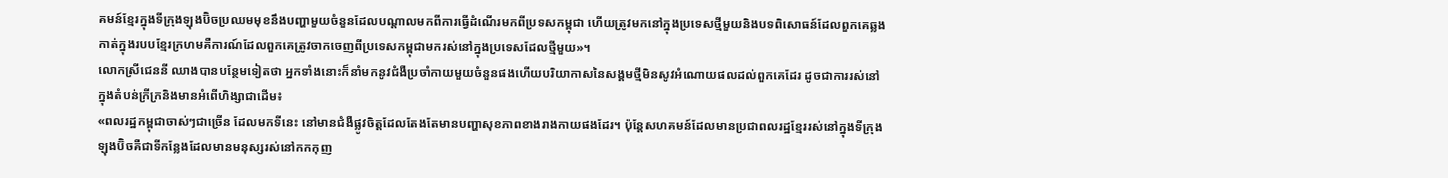គមន៍ខ្មែរក្នុងទីក្រុងឡុងប៊ិចប្រឈមមុខនឹងបញ្ហាមួយចំនួនដែលបណ្តាលមកពីការធ្វើដំណើរមកពីប្រទសកម្ពុជា ហើយត្រូវមកនៅក្នុងប្រទេសថ្មីមួយនិងបទពិសោធន៍ដែលពួកគេឆ្លងកាត់ក្នុងរបបខ្មែរក្រហមគឺការណ៍ដែលពួកគេត្រូវចាកចេញពីប្រទេសកម្ពុជាមករស់នៅក្នុងប្រទេសដែលថ្មីមួយ»។
លោកស្រីជេននី ឈាងបានបន្ថែមទៀតថា អ្នកទាំងនោះក៏នាំមកនូវជំងឺប្រចាំកាយមួយចំនួនផងហើយបរិយាកាសនៃសង្គមថ្មីមិនសូវអំណោយផលដល់ពួកគេដែរ ដូចជាការរស់នៅក្នុងតំបន់ក្រីក្រនិងមានអំពើហិង្សាជាដើម៖
«ពលរដ្ឋកម្ពុជាចាស់ៗជាច្រើន ដែលមកទីនេះ នៅមានជំងឺផ្លូវចិត្តដែលតែងតែមានបញ្ហាសុខភាពខាងរាងកាយផងដែរ។ ប៉ុន្តែសហគមន៍ដែលមានប្រជាពលរដ្ឋខ្មែររស់នៅក្នុងទីក្រុងឡុងប៊ិចគឺជាទីកន្លែងដែលមានមនុស្សរស់នៅកកកុញ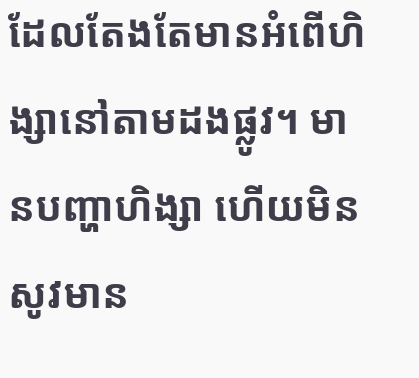ដែលតែងតែមានអំពើហិង្សានៅតាមដងផ្លូវ។ មានបញ្ហាហិង្សា ហើយមិនសូវមាន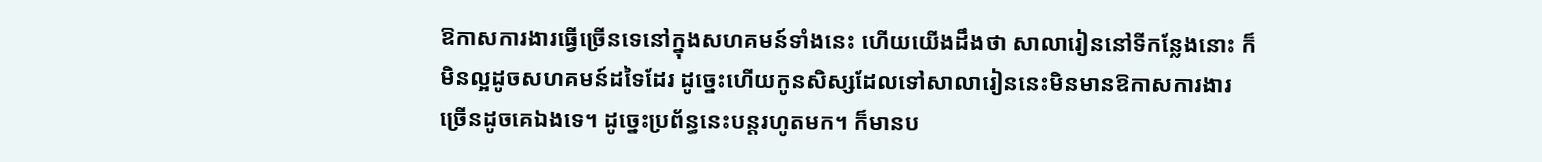ឱកាសការងារធ្វើច្រើនទេនៅក្នុងសហគមន៍ទាំងនេះ ហើយយើងដឹងថា សាលារៀននៅទីកន្លែងនោះ ក៏មិនល្អដូចសហគមន៍ដទៃដែរ ដូច្នេះហើយកូនសិស្សដែលទៅសាលារៀននេះមិនមានឱកាសការងារច្រើនដូចគេឯងទេ។ ដូច្នេះប្រព័ន្ធនេះបន្តរហូតមក។ ក៏មានប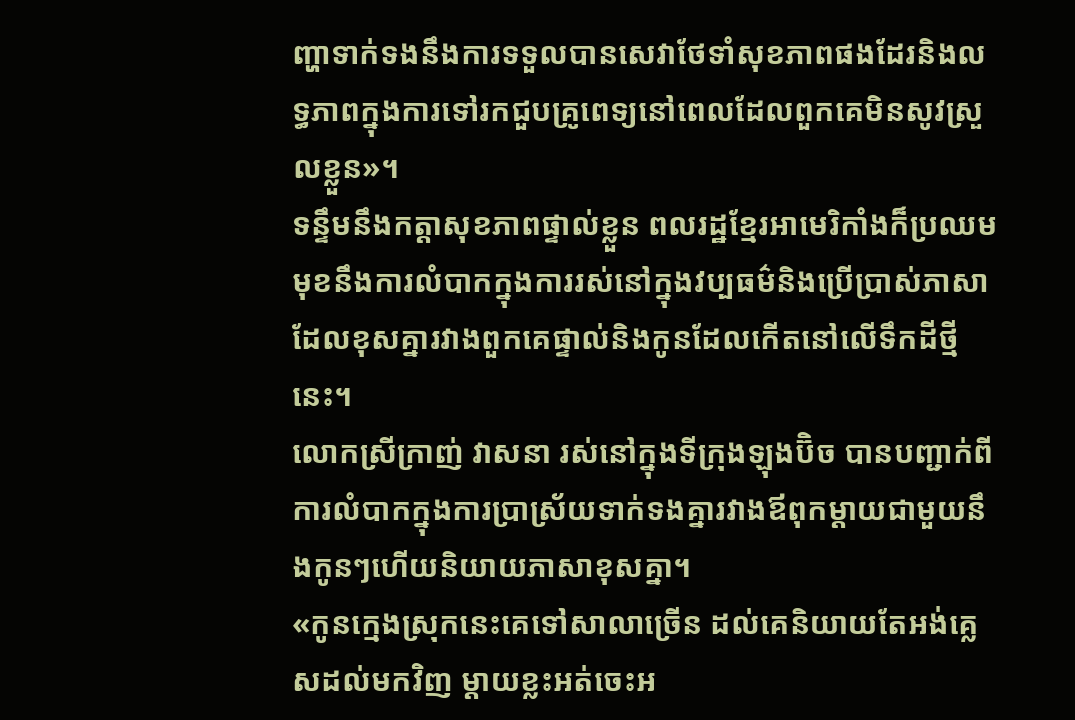ញ្ហាទាក់ទងនឹងការទទួលបានសេវាថែទាំសុខភាពផងដែរនិងលទ្ធភាពក្នុងការទៅរកជួបគ្រូពេទ្យនៅពេលដែលពួកគេមិនសូវស្រួលខ្លួន»។
ទន្ទឹមនឹងកត្តាសុខភាពផ្ទាល់ខ្លួន ពលរដ្ឋខ្មែរអាមេរិកាំងក៏ប្រឈមមុខនឹងការលំបាកក្នុងការរស់នៅក្នុងវប្បធម៌និងប្រើប្រាស់ភាសាដែលខុសគ្នារវាងពួកគេផ្ទាល់និងកូនដែលកើតនៅលើទឹកដីថ្មីនេះ។
លោកស្រីក្រាញ់ វាសនា រស់នៅក្នុងទីក្រុងឡុងប៊ិច បានបញ្ជាក់ពីការលំបាកក្នុងការប្រាស្រ័យទាក់ទងគ្នារវាងឪពុកម្តាយជាមួយនឹងកូនៗហើយនិយាយភាសាខុសគ្នា។
«កូនក្មេងស្រុកនេះគេទៅសាលាច្រើន ដល់គេនិយាយតែអង់គ្លេសដល់មកវិញ ម្តាយខ្លះអត់ចេះអ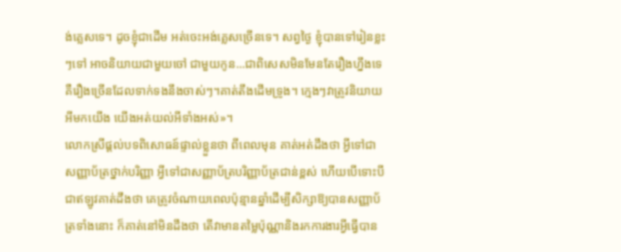ង់គ្លេសទេ។ ដូចខ្ញុំជាដើម អត់ចេះអង់គ្លេសច្រើនទេ។ សព្វថ្ងៃ ខ្ញុំបានទៅរៀនខ្លះៗទៅ អាចនិយាយជាមួយចៅ ជាមួយកូន...ជាពិសេសមិនមែនតែរឿងហ្នឹងទេគឺរឿងច្រើនដែលទាក់ទងនឹងចាស់ៗ។គាត់តឹងដើមទ្រូង។ ក្មេងៗវាត្រូវនិយាយអីមកយើង យើងអត់យល់អីទាំងអស់»។
លោកស្រីផ្តល់បទពិសោធន៍ផ្ទាល់ខ្លួនថា ពីពេលមុន គាត់អត់ដឹងថា អ្វីទៅជាសញ្ញាប័ត្រថ្នាក់បរិញ្ញា អ្វីទៅជាសញ្ញាប័ត្របរិញ្ញាប័ត្រជាន់ខ្ពស់ ហើយបើទោះបីជាឥឡូវគាត់ដឹងថា គេត្រូវចំណាយពេលប៉ុន្មានឆ្នាំដើម្បីសិក្សាឱ្យបានសញ្ញាប័ត្រទាំងនោះ ក៏គាត់នៅមិនដឹងថា តើវាមានតម្លៃប៉ុណ្ណានិងរកការងារអ្វីធ្វើបាន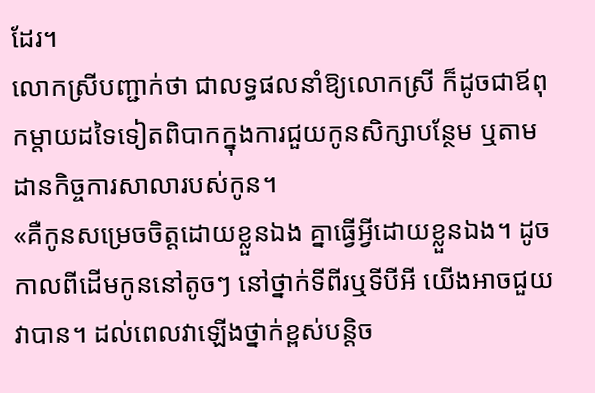ដែរ។
លោកស្រីបញ្ជាក់ថា ជាលទ្ធផលនាំឱ្យលោកស្រី ក៏ដូចជាឪពុកម្តាយដទៃទៀតពិបាកក្នុងការជួយកូនសិក្សាបន្ថែម ឬតាមដានកិច្ចការសាលារបស់កូន។
«គឺកូនសម្រេចចិត្តដោយខ្លួនឯង គ្នាធ្វើអ្វីដោយខ្លួនឯង។ ដូចកាលពីដើមកូននៅតូចៗ នៅថ្នាក់ទីពីរឬទីបីអី យើងអាចជួយវាបាន។ ដល់ពេលវាឡើងថ្នាក់ខ្ពស់បន្តិច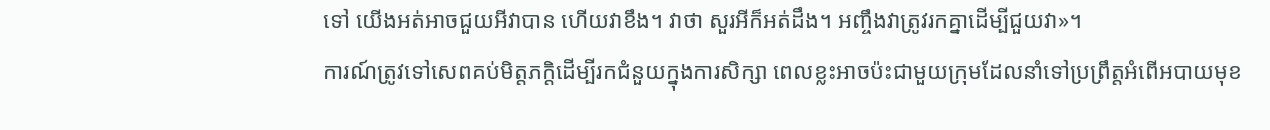ទៅ យើងអត់អាចជួយអីវាបាន ហើយវាខឹង។ វាថា សួរអីក៏អត់ដឹង។ អញ្ចឹងវាត្រូវរកគ្នាដើម្បីជួយវា»។
ការណ៍ត្រូវទៅសេពគប់មិត្តភក្តិដើម្បីរកជំនួយក្នុងការសិក្សា ពេលខ្លះអាចប៉ះជាមួយក្រុមដែលនាំទៅប្រព្រឹត្តអំពើអបាយមុខ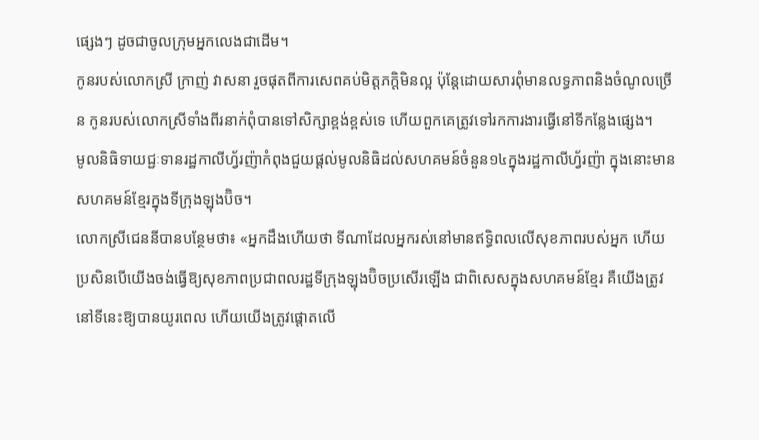ផ្សេងៗ ដូចជាចូលក្រុមអ្នកលេងជាដើម។
កូនរបស់លោកស្រី ក្រាញ់ វាសនា រួចផុតពីការសេពគប់មិត្តភក្តិមិនល្អ ប៉ុន្តែដោយសារពុំមានលទ្ធភាពនិងចំណូលច្រើន កូនរបស់លោកស្រីទាំងពីរនាក់ពុំបានទៅសិក្សាខ្ពង់ខ្ពស់ទេ ហើយពួកគេត្រូវទៅរកការងារធ្វើនៅទីកន្លែងផ្សេង។
មូលនិធិទាយជ្ជៈទានរដ្ឋកាលីហ្វ័រញ៉ាកំពុងជួយផ្តល់មូលនិធិដល់សហគមន៍ចំនួន១៤ក្នុងរដ្ឋកាលីហ្វ័រញ៉ា ក្នុងនោះមានសហគមន៍ខ្មែរក្នុងទីក្រុងឡុងប៊ិច។
លោកស្រីជេននីបានបន្ថែមថា៖ «អ្នកដឹងហើយថា ទីណាដែលអ្នករស់នៅមានឥទ្ធិពលលើសុខភាពរបស់អ្នក ហើយប្រសិនបើយើងចង់ធ្វើឱ្យសុខភាពប្រជាពលរដ្ឋទីក្រុងឡុងប៊ិចប្រសើរឡើង ជាពិសេសក្នុងសហគមន៍ខ្មែរ គឺយើងត្រូវនៅទីនេះឱ្យបានយូរពេល ហើយយើងត្រូវផ្តោតលើ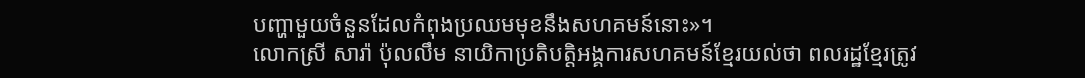បញ្ហាមួយចំនួនដែលកំពុងប្រឈមមុខនឹងសហគមន៍នោះ»។
លោកស្រី សារ៉ា ប៉ុលលឹម នាយិកាប្រតិបត្តិអង្គការសហគមន៍ខ្មែរយល់ថា ពលរដ្ឋខ្មែរត្រូវ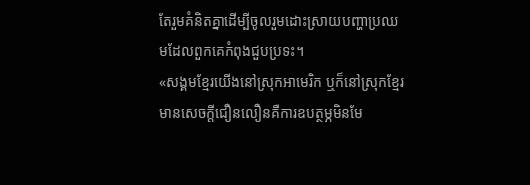តែរួមគំនិតគ្នាដើម្បីចូលរួមដោះស្រាយបញ្ហាប្រឈមដែលពួកគេកំពុងជួបប្រទះ។
«សង្គមខ្មែរយើងនៅស្រុកអាមេរិក ឬក៏នៅស្រុកខ្មែរមានសេចក្តីជឿនលឿនគឺការឧបត្ថម្ភមិនមែ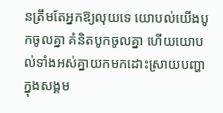នត្រឹមតែអ្នកឱ្យលុយទេ យោបល់យើងបូកចូលគ្នា គំនិតបូកចូលគ្នា ហើយយោបល់ទាំងអស់គ្នាយកមកដោះស្រាយបញ្ហាក្នុងសង្គម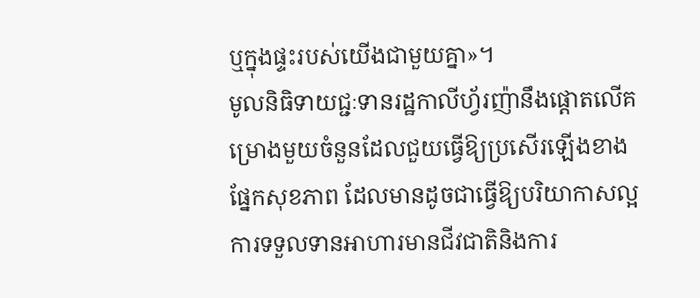ឬក្នុងផ្ទះរបស់យើងជាមួយគ្នា»។
មូលនិធិទាយជ្ជៈទានរដ្ឋកាលីហ្វ័រញ៉ានឹងផ្តោតលើគម្រោងមួយចំនួនដែលជួយធ្វើឱ្យប្រសើរឡើងខាងផ្នែកសុខភាព ដែលមានដូចជាធ្វើឱ្យបរិយាកាសល្អ ការទទួលទានអាហារមានជីវជាតិនិងការ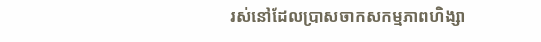រស់នៅដែលប្រាសចាកសកម្មភាពហិង្សា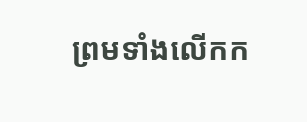ព្រមទាំងលើកក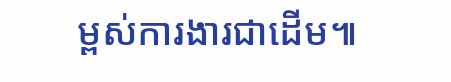ម្ពស់ការងារជាដើម៕